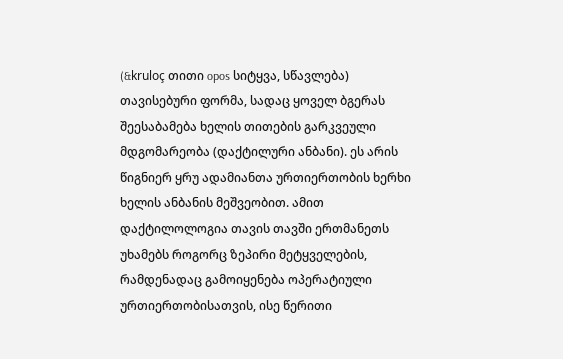(&kruloç თითი opos სიტყვა, სწავლება) თავისებური ფორმა, სადაც ყოველ ბგერას შეესაბამება ხელის თითების გარკვეული მდგომარეობა (დაქტილური ანბანი). ეს არის წიგნიერ ყრუ ადამიანთა ურთიერთობის ხერხი ხელის ანბანის მეშვეობით. ამით დაქტილოლოგია თავის თავში ერთმანეთს უხამებს როგორც ზეპირი მეტყველების, რამდენადაც გამოიყენება ოპერატიული ურთიერთობისათვის, ისე წერითი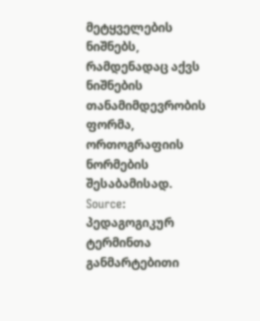მეტყველების ნიშნებს, რამდენადაც აქვს ნიშნების თანამიმდევრობის ფორმა, ორთოგრაფიის ნორმების შესაბამისად.
Source: პედაგოგიკურ ტერმინთა განმარტებითი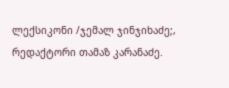ლექსიკონი /ჯემალ ჯინჯიხაძე;, რედაქტორი თამაზ კარანაძე.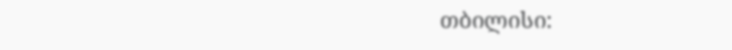თბილისი: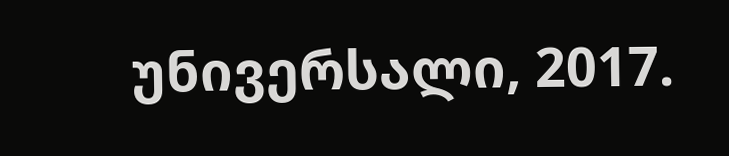უნივერსალი, 2017.